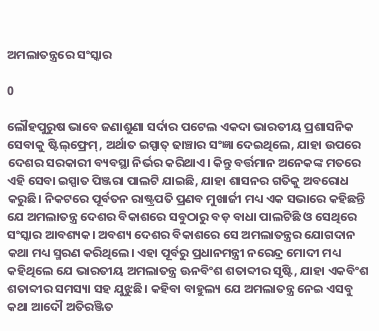ଅମଲାତନ୍ତ୍ରରେ ସଂସ୍କାର

0

ଲୌହପୁରୁଷ ଭାବେ ଜଣାଶୁଣା ସର୍ଦାର ପଟେଲ ଏକଦା ଭାରତୀୟ ପ୍ରଶାସନିକ ସେବାକୁ ଷ୍ଟିଲ୍‌ଫ୍ରେମ୍, ଅର୍ଥାତ ଇସ୍ପାତ୍ ଢାଞ୍ଚାର ସଂଜ୍ଞା ଦେଇଥିଲେ, ଯାହା ଉପରେ ଦେଶର ସରକାରୀ ବ୍ୟବସ୍ଥା ନିର୍ଭର କରିଥାଏ। କିନ୍ତୁ ବର୍ତ୍ତମାନ ଅନେକଙ୍କ ମତରେ ଏହି ସେବା ଇସ୍ପାତ ପିଞ୍ଜରା ପାଲଟି ଯାଇଛି, ଯାହା ଶାସନର ଗତିକୁ ଅବରୋଧ କରୁଛି। ନିକଟରେ ପୂର୍ବତନ ରାଷ୍ଟ୍ରପତି ପ୍ରଣବ ମୁଖାର୍ଜୀ ମଧ୍ୟ ଏକ ସଭାରେ କହିଛନ୍ତି ଯେ ଅମଲାତନ୍ତ୍ର ଦେଶର ବିକାଶରେ ସବୁଠାରୁ ବଡ଼ ବାଧା ପାଲଟିଛି ଓ ସେଥିରେ ସଂସ୍କାର ଆବଶ୍ୟକ। ଅବଶ୍ୟ ଦେଶର ବିକାଶରେ ସେ ଅମଲାତନ୍ତ୍ରର ଯୋଗଦାନ କଥା ମଧ୍ୟ ସ୍ମରଣ କରିଥିଲେ। ଏହା ପୂର୍ବରୁ ପ୍ରଧାନମନ୍ତ୍ରୀ ନରେନ୍ଦ୍ର ମୋଦୀ ମଧ୍ୟ କହିଥିଲେ ଯେ ଭାରତୀୟ ଅମଲାତନ୍ତ୍ର ଊନବିଂଶ ଶତାବ୍ଦୀର ସୃଷ୍ଟି, ଯାହା ଏକବିଂଶ ଶତାବ୍ଦୀର ସମସ୍ୟା ସହ ଯୁଝୁଛି। କହିବା ବାହୁଲ୍ୟ ଯେ ଅମଲାତନ୍ତ୍ର ନେଇ ଏସବୁ କଥା ଆଦୌ ଅତିରଞ୍ଜିତ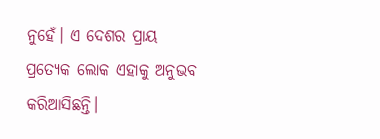ନୁହେଁ। ଏ ଦେଶର ପ୍ରାୟ ପ୍ରତ୍ୟେକ ଲୋକ ଏହାକୁ ଅନୁଭବ କରିଆସିଛନ୍ତି।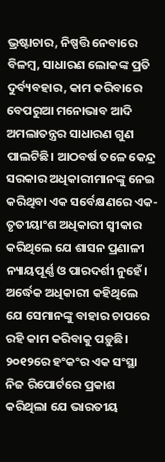ଭ୍ରଷ୍ଟାଚାର, ନିଷ୍ପତ୍ତି ନେବାରେ ବିଳମ୍ବ, ସାଧାରଣ ଲୋକଙ୍କ ପ୍ରତି ଦୁର୍ବ୍ୟବହାର, କାମ କରିବାରେ ବେପରୁଆ ମନୋଭାବ ଆଦି ଅମଲାତନ୍ତ୍ରର ସାଧାରଣ ଗୁଣ ପାଲଟିଛି। ଆଠବର୍ଷ ତଳେ କେନ୍ଦ୍ର ସରକାର ଅଧିକାରୀମାନଙ୍କୁ ନେଇ କରିଥିବା ଏକ ସର୍ବେକ୍ଷଣରେ ଏକ-ତୃତୀୟାଂଶ ଅଧିକାରୀ ସ୍ବୀକାର କରିଥିଲେ ଯେ ଶାସନ ପ୍ରଣାଳୀ ନ୍ୟାୟପୂର୍ଣ୍ଣ ଓ ପାରଦର୍ଶୀ ନୁହେଁ। ଅର୍ଦ୍ଧେକ ଅଧିକାରୀ କହିଥିଲେ ଯେ ସେମାନଙ୍କୁ ବାହାର ଚାପରେ ରହି କାମ କରିବାକୁ ପଡ଼ୁଛି।
୨୦୧୨ରେ ହଂକଂର ଏକ ସଂସ୍ଥା ନିଜ ରିପୋର୍ଟରେ ପ୍ରକାଶ କରିଥିଲା ଯେ ଭାରତୀୟ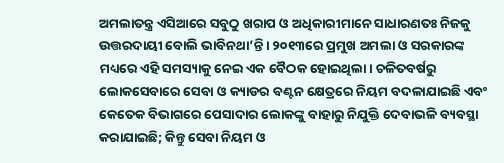ଅମଲାତନ୍ତ୍ର ଏସିଆରେ ସବୁଠୁ ଖରାପ ଓ ଅଧିକାରୀମାନେ ସାଧାରଣତଃ ନିଜକୁ ଉତ୍ତରଦାୟୀ ବୋଲି ଭାବିନଥା’ନ୍ତି। ୨୦୧୩ରେ ପ୍ରମୁଖ ଅମଲା ଓ ସରକାରଙ୍କ ମଧ୍ୟରେ ଏହି ସମସ୍ୟାକୁ ନେଇ ଏକ ବୈଠକ ହୋଇଥିଲା। ଚଳିତବର୍ଷରୁ ଲୋକସେବାରେ ସେବା ଓ କ୍ୟାଡର ବଣ୍ଟନ କ୍ଷେତ୍ରରେ ନିୟମ ବଦଳାଯାଇଛି ଏବଂ କେତେକ ବିଭାଗରେ ପେସାଦାର ଲୋକଙ୍କୁ ବାହାରୁ ନିଯୁକ୍ତି ଦେବାଭଳି ବ୍ୟବସ୍ଥା କରାଯାଇଛି; କିନ୍ତୁ ସେବା ନିୟମ ଓ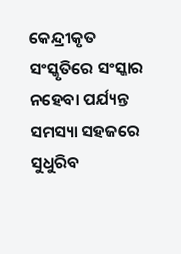କେନ୍ଦ୍ରୀକୃତ ସଂସ୍କୃତିରେ ସଂସ୍କାର ନହେବା ପର୍ଯ୍ୟନ୍ତ ସମସ୍ୟା ସହଜରେ ସୁଧୁରିବ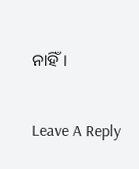ନାହିଁ।

Leave A Reply